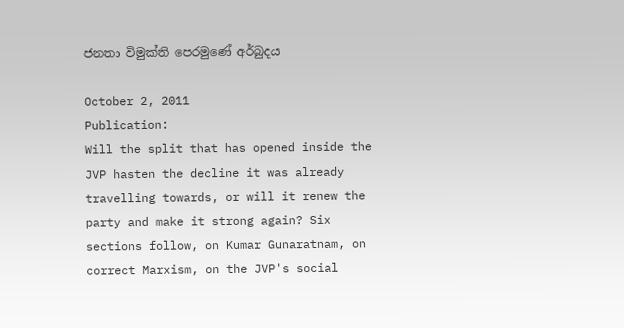ජනතා විමුක්ති පෙරමුණේ අර්බුදය

October 2, 2011
Publication:
Will the split that has opened inside the JVP hasten the decline it was already travelling towards, or will it renew the party and make it strong again? Six sections follow, on Kumar Gunaratnam, on correct Marxism, on the JVP's social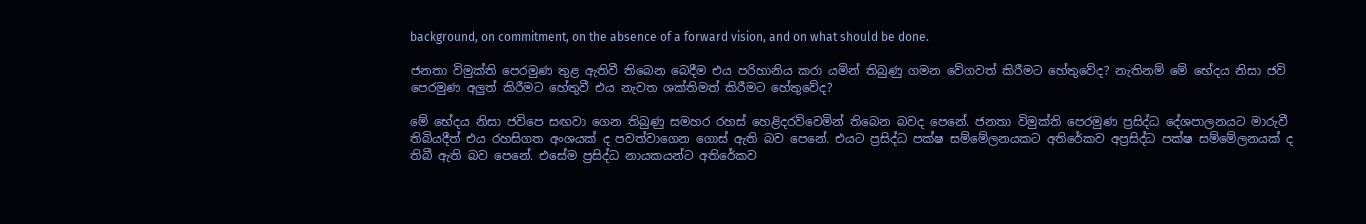background, on commitment, on the absence of a forward vision, and on what should be done.

ජනතා විමුක්ති පෙරමුණ තුළ ඇතිවී තිබෙන බෙදීම එය පරිහානිය කරා යමින් තිබුණු ගමන වේගවත් කිරීමට හේතුවේද? නැතිනම් මේ භේදය නිසා ජවි පෙරමුණ අලුත් කිරීමට හේතුවී එය නැවත ශක්තිමත් කිරීමට හේතුවේද?

මේ භේදය නිසා ජවිපෙ සඟවා ගෙන තිබුණු සමහර රහස් හෙළිදරව්වෙමින් තිබෙන බවද පෙනේ. ජනතා විමුක්ති පෙරමුණ ප්‍රසිද්ධ දේශපාලනයට මාරුවී තිබියදීත් එය රහසිගත අංශයක් ද පවත්වාගෙන ගොස් ඇති බව පෙනේ. එයට ප්‍රසිද්ධ පක්ෂ සම්මේලනයකට අතිරේකව අප්‍රසිද්ධ පක්ෂ සම්මේලනයක් ද තිබී ඇති බව පෙනේ. එසේම ප්‍රසිද්ධ නායකයන්ට අතිරේකව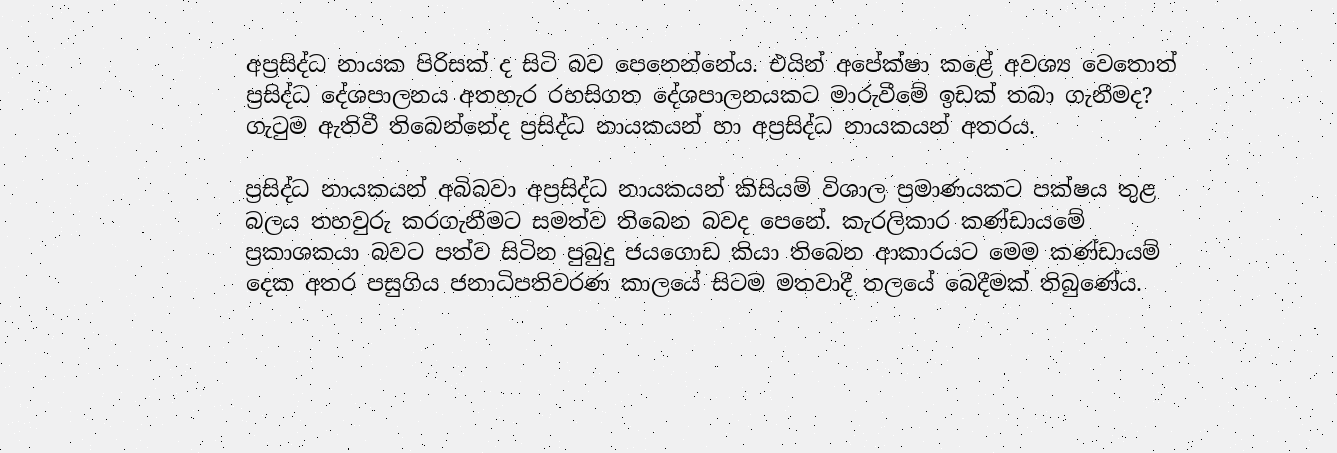අප්‍රසිද්ධ නායක පිරිසක් ද සිටි බව පෙනෙන්නේය. එයින් අපේක්ෂා කළේ අවශ්‍ය වෙතොත් ප්‍රසිද්ධ දේශපාලනය අතහැර රහසිගත දේශපාලනයකට මාරුවීමේ ඉඩක් තබා ගැනීමද? ගැටුම ඇතිවී තිබෙන්නේද ප්‍රසිද්ධ නායකයන් හා අප්‍රසිද්ධ නායකයන් අතරය.

ප්‍රසිද්ධ නායකයන් අබිබවා අප්‍රසිද්ධ නායකයන් කිසියම් විශාල ප්‍රමාණයකට පක්ෂය තුළ බලය තහවුරු කරගැනීමට සමත්ව තිබෙන බවද පෙනේ. කැරලිකාර කණ්ඩායමේ ප්‍රකාශකයා බවට පත්ව සිටින පුබුදු ජයගොඩ කියා තිබෙන ආකාරයට මෙම කණ්ඩායම් දෙක අතර පසුගිය ජනාධිපතිවරණ කාලයේ සිටම මතවාදී තලයේ බෙදීමක් තිබුණේය.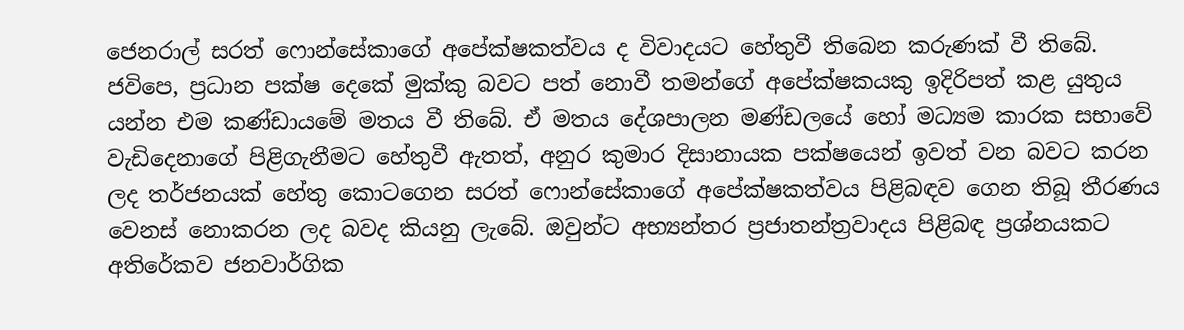ජෙනරාල් සරත් ෆොන්සේකාගේ අපේක්ෂකත්වය ද විවාදයට හේතුවී තිබෙන කරුණක් වී තිබේ. ජවිපෙ, ප්‍රධාන පක්ෂ දෙකේ මුක්කු බවට පත් නොවී තමන්ගේ අපේක්ෂකයකු ඉදිරිපත් කළ යුතුය යන්න එම කණ්ඩායමේ මතය වී තිබේ. ඒ මතය දේශපාලන මණ්ඩලයේ හෝ මධ්‍යම කාරක සභාවේ වැඩිදෙනාගේ පිළිගැනීමට හේතුවී ඇතත්, අනුර කුමාර දිසානායක පක්ෂයෙන් ඉවත් වන බවට කරන ලද තර්ජනයක් හේතු කොටගෙන සරත් ෆොන්සේකාගේ අපේක්ෂකත්වය පිළිබඳව ගෙන තිබූ තීරණය වෙනස් නොකරන ලද බවද කියනු ලැබේ. ඔවුන්ට අභ්‍යන්තර ප්‍රජාතන්ත්‍රවාදය පිළිබඳ ප්‍රශ්නයකට අතිරේකව ජනවාර්ගික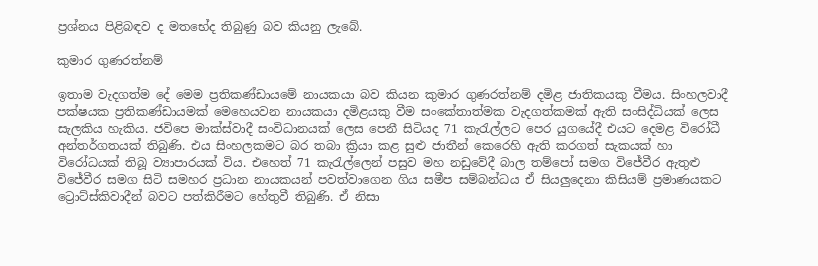ප්‍රශ්නය පිළිබඳව ද මතභේද තිබුණු බව කියනු ලැබේ.

කුමාර ගුණරත්නම්

ඉතාම වැදගත්ම දේ මෙම ප්‍රතිකණ්ඩායමේ නායකයා බව කියන කුමාර ගුණරත්නම් දමිළ ජාතිකයකු වීමය. සිංහලවාදී පක්ෂයක ප්‍රතිකණ්ඩායමක් මෙහෙයවන නායකයා දමිළයකු වීම සංකේතාත්මක වැදගත්කමක් ඇති සංසිද්ධියක් ලෙස සැලකිය හැකිය. ජවිපෙ මාක්ස්වාදී සංවිධානයක් ලෙස පෙනී සිටියද 71 කැරැල්ලට පෙර යුගයේදී එයට දෙමළ විරෝධී අන්තර්ගතයක් තිබුණි. එය සිංහලකමට බර තබා ක්‍රියා කළ සුළු ජාතීන් කෙරෙහි ඇති කරගත් සැකයක් හා විරෝධයක් තිබූ ව්‍යාපාරයක් විය. එහෙත් 71 කැරැල්ලෙන් පසුව මහ නඩුවේදී බාල තම්පෝ සමග විජේවීර ඇතුළු විජේවීර සමග සිටි සමහර ප්‍රධාන නායකයන් පවත්වාගෙන ගිය සමීප සම්බන්ධය ඒ සියලුදෙනා කිසියම් ප්‍රමාණයකට ට්‍රොට්ස්කිවාදීන් බවට පත්කිරීමට හේතුවී තිබුණි. ඒ නිසා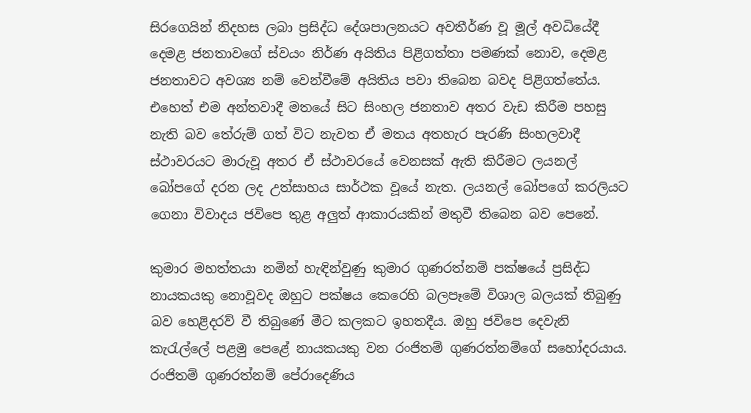සිරගෙයින් නිදහස ලබා ප්‍රසිද්ධ දේශපාලනයට අවතීර්ණ වූ මූල් අවධියේදී දෙමළ ජනතාවගේ ස්වයං නිර්ණ අයිතිය පිළිගත්තා පමණක් නොව, දෙමළ ජනතාවට අවශ්‍ය නම් වෙන්වීමේ අයිතිය පවා තිබෙන බවද පිළිගත්තේය. එහෙත් එම අන්තවාදී මතයේ සිට සිංහල ජනතාව අතර වැඩ කිරීම පහසු නැති බව තේරුම් ගත් විට නැවත ඒ මතය අතහැර පැරණි සිංහලවාදී ස්ථාවරයට මාරුවූ අතර ඒ ස්ථාවරයේ වෙනසක් ඇති කිරීමට ලයනල් බෝපගේ දරන ලද උත්සාහය සාර්ථක වූයේ නැත. ලයනල් බෝපගේ කරලියට ගෙනා විවාදය ජවිපෙ තුළ අලුත් ආකාරයකින් මතුවී තිබෙන බව පෙනේ.

කුමාර මහත්තයා නමින් හැඳින්වුණු කුමාර ගුණරත්නම් පක්ෂයේ ප්‍රසිද්ධ නායකයකු නොවූවද ඔහුට පක්ෂය කෙරෙහි බලපෑමේ විශාල බලයක් තිබුණු බව හෙළිදරව් වී තිබුණේ මීට කලකට ඉහතදීය. ඔහු ජවිපෙ දෙවැනි කැරැල්ලේ පළමු පෙළේ නායකයකු වන රංජිතම් ගුණරත්නම්ගේ සහෝදරයාය. රංජිතම් ගුණරත්නම් පේරාදෙණිය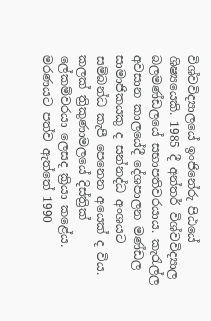විශ්වවිද්‍යාලයේ ඉංජිනේරු පිඨයේ ශිෂ්‍යයෙකි. 1985 දී අන්තර් විශ්වවිද්‍යාල බලමණ්ඩලයේ සභාපතිවරයාය. කැරැල්ල අවසාන කාලයේදී දේශපාලන මණ්ඩල සාමාජිකයකු ද සන්නද්ධ අංශයට සම්බන්ධ කැපී පෙනෙන අයෙක් ද විය. කලක් ත්‍රිකුණාමලයේ දිස්ත්‍රික් ලේකම්වරයා ලෙසද ක්‍රියා කළේය. මරණයට පත්ව ඇත්තේ 1990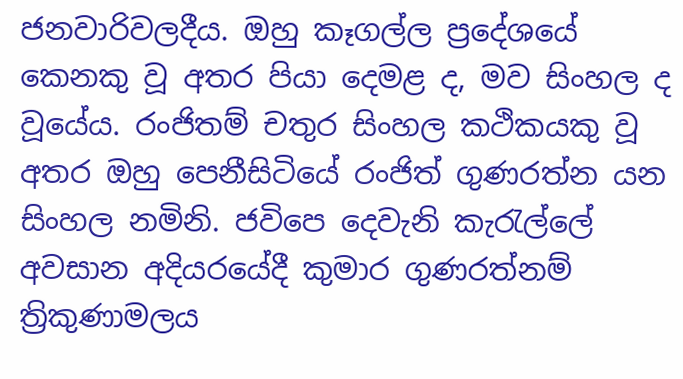ජනවාරිවලදීය. ඔහු කෑගල්ල ප්‍රදේශයේ කෙනකු වූ අතර පියා දෙමළ ද, මව සිංහල ද වූයේය. රංජිතම් චතුර සිංහල කථිකයකු වූ අතර ඔහු පෙනීසිටියේ රංජිත් ගුණරත්න යන සිංහල නමිනි. ජවිපෙ දෙවැනි කැරැල්ලේ අවසාන අදියරයේදී කුමාර ගුණරත්නම් ත්‍රිකුණාමලය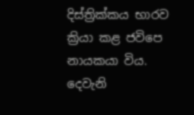දිස්ත්‍රික්කය භාරව ක්‍රියා කළ ජවිපෙ නායකයා විය. දෙවැනි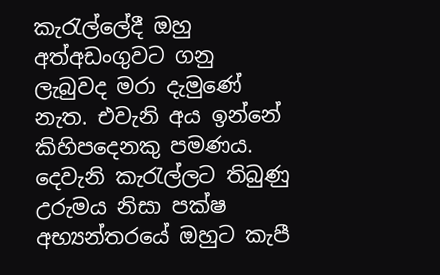කැරැල්ලේදී ඔහු අත්අඩංගුවට ගනු ලැබුවද මරා දැමුණේ නැත. එවැනි අය ඉන්නේ කිහිපදෙනකු පමණය. දෙවැනි කැරැල්ලට තිබුණු උරුමය නිසා පක්ෂ අභ්‍යන්තරයේ ඔහුට කැපී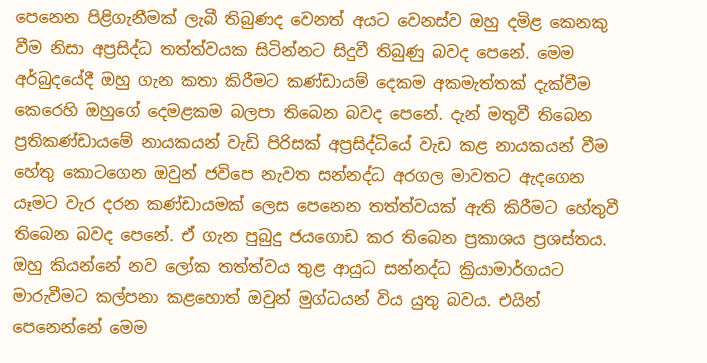පෙනෙන පිළිගැනීමක් ලැබී තිබුණද වෙනත් අයට වෙනස්ව ඔහු දමිළ කෙනකු වීම නිසා අප්‍රසිද්ධ තත්ත්වයක සිටින්නට සිදුවී තිබුණු බවද පෙනේ. මෙම අර්බුදයේදී ඔහු ගැන කතා කිරීමට කණ්ඩායම් දෙකම අකමැත්තක් දැක්වීම කෙරෙහි ඔහුගේ දෙමළකම බලපා තිබෙන බවද පෙනේ. දැන් මතුවී තිබෙන ප්‍රතිකණ්ඩායමේ නායකයන් වැඩි පිරිසක් අප්‍රසිද්ධියේ වැඩ කළ නායකයන් වීම හේතු කොටගෙන ඔවුන් ජවිපෙ නැවත සන්නද්ධ අරගල මාවතට ඇදගෙන යෑමට වැර දරන කණ්ඩායමක් ලෙස පෙනෙන තත්ත්වයක් ඇති කිරීමට හේතුවී තිබෙන බවද පෙනේ. ඒ ගැන පුබුදු ජයගොඩ කර තිබෙන ප්‍රකාශය ප්‍රශස්තය. ඔහු කියන්නේ නව ලෝක තත්ත්වය තුළ ආයුධ සන්නද්ධ ක්‍රියාමාර්ගයට මාරුවීමට කල්පනා කළහොත් ඔවුන් මුග්ධයන් විය යුතු බවය. එයින් පෙනෙන්නේ මෙම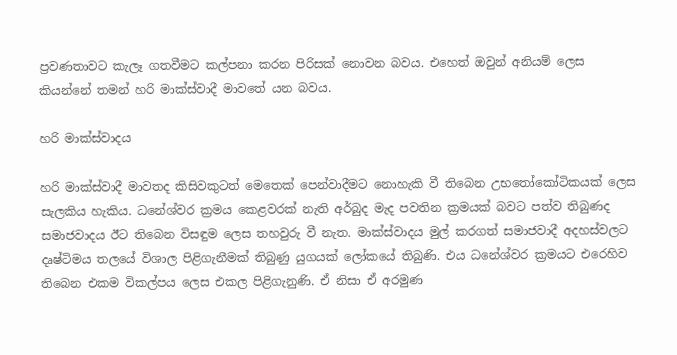ප්‍රවණතාවට කැලෑ ගතවීමට කල්පනා කරන පිරිසක් නොවන බවය. එහෙත් ඔවුන් අනියම් ලෙස කියන්නේ තමන් හරි මාක්ස්වාදී මාවතේ යන බවය.

හරි මාක්ස්වාදය

හරි මාක්ස්වාදී මාවතද කිසිවකුටත් මෙතෙක් පෙන්වාදීමට නොහැකි වී තිබෙන උභතෝකෝටිකයක් ලෙස සැලකිය හැකිය. ධනේශ්වර ක්‍රමය කෙළවරක් නැති අර්බුද මැද පවතින ක්‍රමයක් බවට පත්ව තිබුණද සමාජවාදය ඊට තිබෙන විසඳුම ලෙස තහවුරු වී නැත. මාක්ස්වාදය මුල් කරගත් සමාජවාදී අදහස්වලට දෘෂ්ටිමය තලයේ විශාල පිළිගැනීමක් තිබුණු යුගයක් ලෝකයේ තිබුණි. එය ධනේශ්වර ක්‍රමයට එරෙහිව තිබෙන එකම විකල්පය ලෙස එකල පිළිගැනුණි. ඒ නිසා ඒ අරමුණ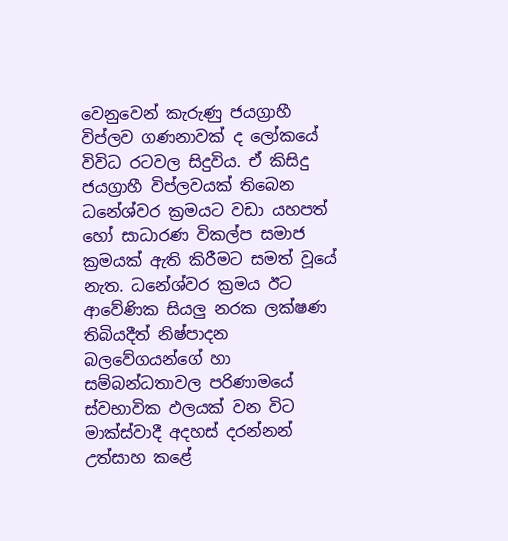වෙනුවෙන් කැරුණු ජයග්‍රාහී විප්ලව ගණනාවක් ද ලෝකයේ විවිධ රටවල සිදුවිය. ඒ කිසිදු ජයග්‍රාහී විප්ලවයක් තිබෙන ධනේශ්වර ක්‍රමයට වඩා යහපත් හෝ සාධාරණ විකල්ප සමාජ ක්‍රමයක් ඇති කිරීමට සමත් වූයේ නැත. ධනේශ්වර ක්‍රමය ඊට ආවේණික සියලු නරක ලක්ෂණ තිබියදීත් නිෂ්පාදන බලවේගයන්ගේ හා සම්බන්ධතාවල පරිණාමයේ ස්වභාවික ඵලයක් වන විට මාක්ස්වාදී අදහස් දරන්නන් උත්සාහ කළේ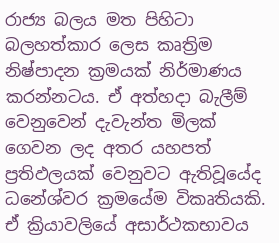රාජ්‍ය බලය මත පිහිටා බලහත්කාර ලෙස කෘත්‍රිම නිෂ්පාදන ක්‍රමයක් නිර්මාණය කරන්නටය. ඒ අත්හදා බැලීම් වෙනුවෙන් දැවැන්ත මිලක් ගෙවන ලද අතර යහපත් ප්‍රතිඵලයක් වෙනුවට ඇතිවූයේද ධනේශ්වර ක්‍රමයේම විකෘතියකි. ඒ ක්‍රියාවලියේ අසාර්ථකභාවය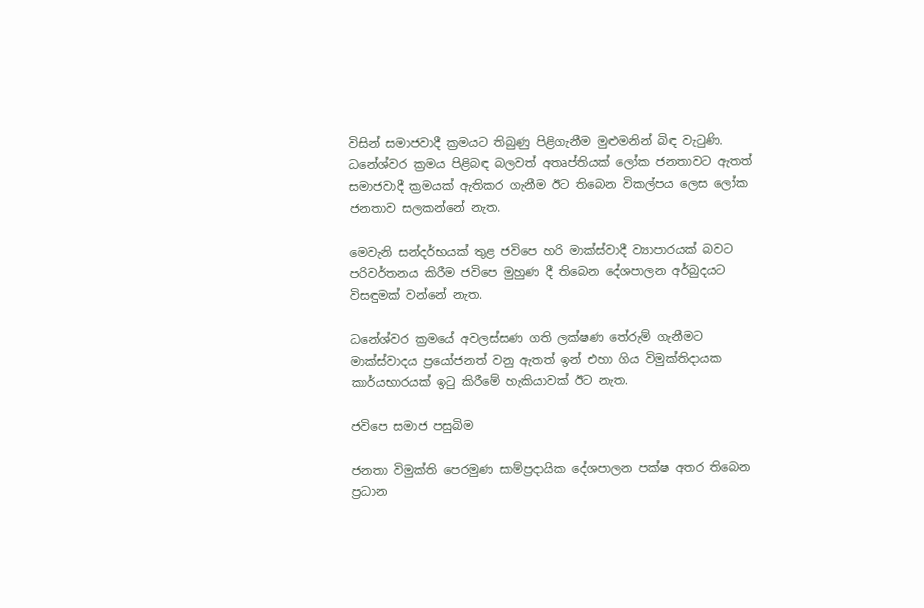විසින් සමාජවාදී ක්‍රමයට තිබුණු පිළිගැනීම මුළුමනින් බිඳ වැටුණි. ධනේශ්වර ක්‍රමය පිළිබඳ බලවත් අතෘප්තියක් ලෝක ජනතාවට ඇතත් සමාජවාදී ක්‍රමයක් ඇතිකර ගැනීම ඊට තිබෙන විකල්පය ලෙස ලෝක ජනතාව සලකන්නේ නැත.

මෙවැනි සන්දර්භයක් තුළ ජවිපෙ හරි මාක්ස්වාදී ව්‍යාපාරයක් බවට පරිවර්තනය කිරීම ජවිපෙ මුහුණ දී තිබෙන දේශපාලන අර්බුදයට විසඳුමක් වන්නේ නැත.

ධනේශ්වර ක්‍රමයේ අවලස්සණ ගති ලක්ෂණ තේරුම් ගැනීමට මාක්ස්වාදය ප්‍රයෝජනත් වනු ඇතත් ඉන් එහා ගිය විමුක්තිදායක කාර්යභාරයක් ඉටු කිරීමේ හැකියාවක් ඊට නැත.

ජවිපෙ සමාජ පසුබිම

ජනතා විමුක්ති පෙරමුණ සාම්ප්‍රදායික දේශපාලන පක්ෂ අතර තිබෙන ප්‍රධාන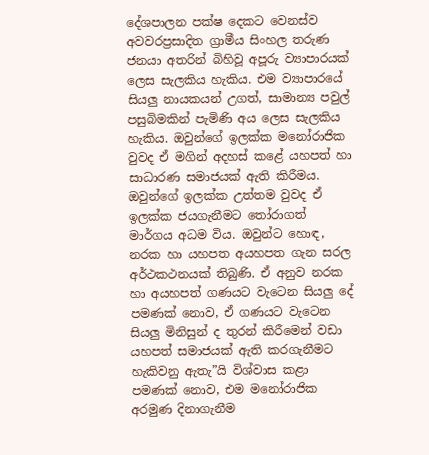දේශපාලන පක්ෂ දෙකට වෙනස්ව අවවරප්‍රසාදිත ග්‍රාමීය සිංහල තරුණ ජනයා අතරින් බිහිවූ අපූරු ව්‍යාපාරයක් ලෙස සැලකිය හැකිය. එම ව්‍යාපාරයේ සියලු නායකයන් උගත්, සාමාන්‍ය පවුල් පසුබිමකින් පැමිණි අය ලෙස සැලකිය හැකිය. ඔවුන්ගේ ඉලක්ක මනෝරාජික වුවද ඒ මගින් අදහස් කළේ යහපත් හා සාධාරණ සමාජයක් ඇති කිරීමය. ඔවුන්ගේ ඉලක්ක උත්තම වුවද ඒ ඉලක්ක ජයගැනීමට තෝරාගත් මාර්ගය අධම විය. ඔවුන්ට හොඳ, නරක හා යහපත අයහපත ගැන සරල අර්ථකථනයක් තිබුණි. ඒ අනුව නරක හා අයහපත් ගණයට වැටෙන සියලු දේ පමණක් නොව, ඒ ගණයට වැටෙන සියලු මිනිසුන් ද තුරන් කිරීමෙන් වඩා යහපත් සමාජයක් ඇති කරගැනීමට හැකිවනු ඇතැ”යි විශ්වාස කළා පමණක් නොව, එම මනෝරාජික අරමුණ දිනාගැනීම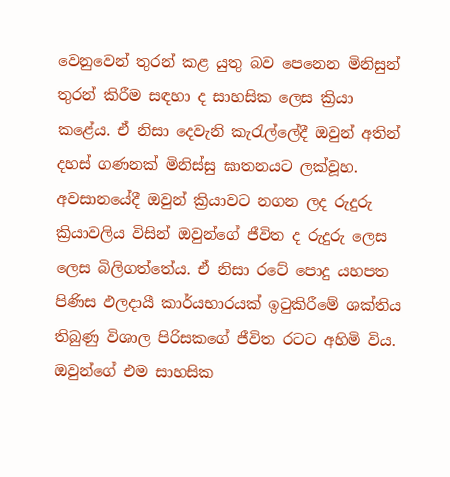වෙනුවෙන් තුරන් කළ යුතු බව පෙනෙන මිනිසුන් තුරන් කිරීම සඳහා ද සාහසික ලෙස ක්‍රියා කළේය. ඒ නිසා දෙවැනි කැරැල්ලේදී ඔවුන් අතින් දහස් ගණනක් මිනිස්සු ඝාතනයට ලක්වූහ. අවසානයේදී ඔවුන් ක්‍රියාවට නගන ලද රුදුරු ක්‍රියාවලිය විසින් ඔවුන්ගේ ජීවිත ද රුදුරු ලෙස ලෙස බිලිගත්තේය. ඒ නිසා රටේ පොදු යහපත පිණිස ඵලදායී කාර්යභාරයක් ඉටුකිරීමේ ශක්තිය තිබුණු විශාල පිරිසකගේ ජීවිත රටට අහිමි විය. ඔවුන්ගේ එම සාහසික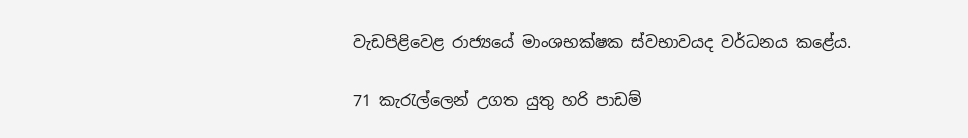වැඩපිළිවෙළ රාජ්‍යයේ මාංශභක්ෂක ස්වභාවයද වර්ධනය කළේය.

71 කැරැල්ලෙන් උගත යුතු හරි පාඩම්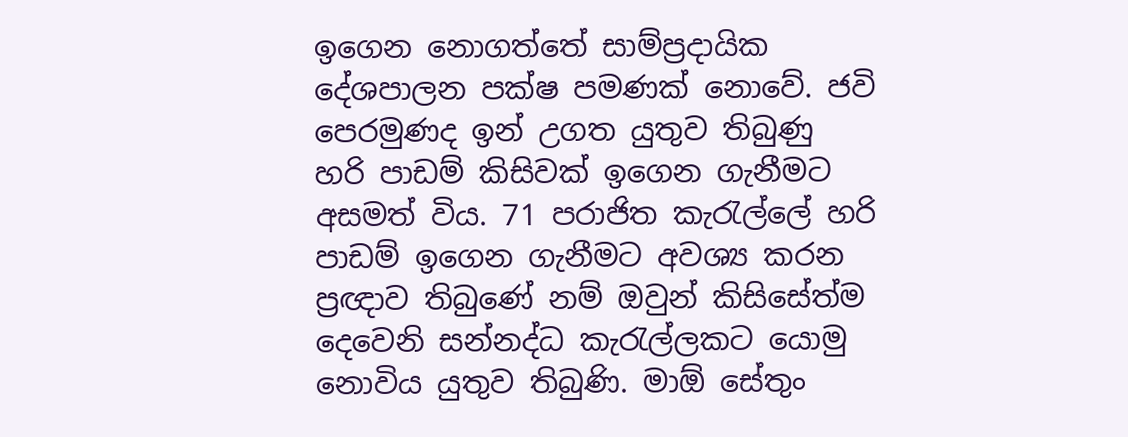ඉගෙන නොගත්තේ සාම්ප්‍රදායික දේශපාලන පක්ෂ පමණක් නොවේ. ජවි පෙරමුණද ඉන් උගත යුතුව තිබුණු හරි පාඩම් කිසිවක් ඉගෙන ගැනීමට අසමත් විය. 71 පරාජිත කැරැල්ලේ හරි පාඩම් ඉගෙන ගැනීමට අවශ්‍ය කරන ප්‍රඥාව තිබුණේ නම් ඔවුන් කිසිසේත්ම දෙවෙනි සන්නද්ධ කැරැල්ලකට යොමු නොවිය යුතුව තිබුණි. මාඕ සේතුං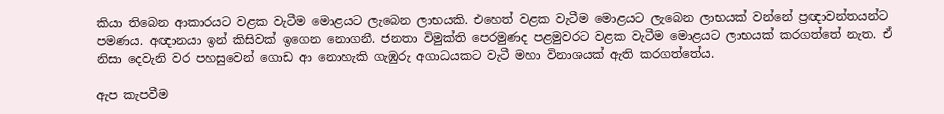කියා තිබෙන ආකාරයට වළක වැටීම මොළයට ලැබෙන ලාභයකි. එහෙත් වළක වැටීම මොළයට ලැබෙන ලාභයක් වන්නේ ප්‍රඥාවන්තයන්ට පමණය. අඥානයා ඉන් කිසිවක් ඉගෙන නොගනී. ජනතා විමුක්ති පෙරමුණද පළමුවරට වළක වැටීම මොළයට ලාභයක් කරගත්තේ නැත. ඒ නිසා දෙවැනි වර පහසුවෙන් ගොඩ ආ නොහැකි ගැඹුරු අගාධයකට වැටී මහා විනාශයක් ඇති කරගත්තේය.

ඇප කැපවීම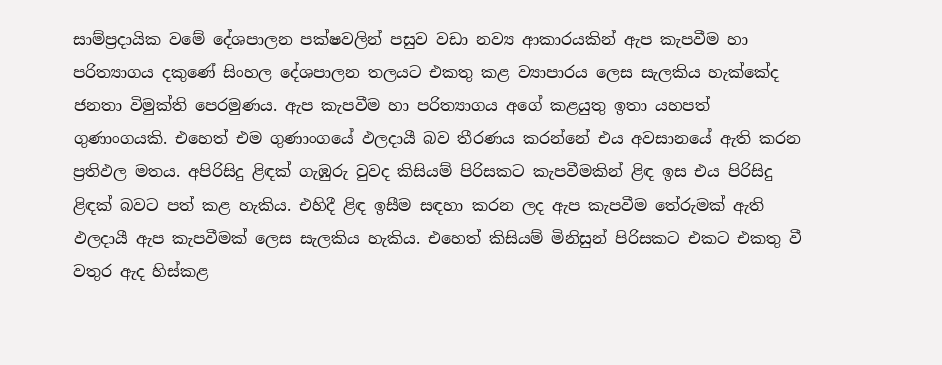සාම්ප්‍රදායික වමේ දේශපාලන පක්ෂවලින් පසුව වඩා නව්‍ය ආකාරයකින් ඇප කැපවීම හා පරිත්‍යාගය දකුණේ සිංහල දේශපාලන තලයට එකතු කළ ව්‍යාපාරය ලෙස සැලකිය හැක්කේද ජනතා විමුක්ති පෙරමුණය. ඇප කැපවීම හා පරිත්‍යාගය අගේ කළයුතු ඉතා යහපත් ගුණාංගයකි. එහෙත් එම ගුණාංගයේ ඵලදායී බව තීරණය කරන්නේ එය අවසානයේ ඇති කරන ප්‍රතිඵල මතය. අපිරිසිදු ළිඳක් ගැඹුරු වුවද කිසියම් පිරිසකට කැපවීමකින් ළිඳ ඉස එය පිරිසිදු ළිඳක් බවට පත් කළ හැකිය. එහිදී ළිඳ ඉසීම සඳහා කරන ලද ඇප කැපවීම තේරුමක් ඇති ඵලදායී ඇප කැපවීමක් ලෙස සැලකිය හැකිය. එහෙත් කිසියම් මිනිසුන් පිරිසකට එකට එකතු වී වතුර ඇද හිස්කළ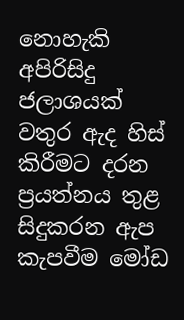නොහැකි අපිරිසිදු ජලාශයක් වතුර ඇද හිස් කිරීමට දරන ප්‍රයත්නය තුළ සිදුකරන ඇප කැපවීම මෝඩ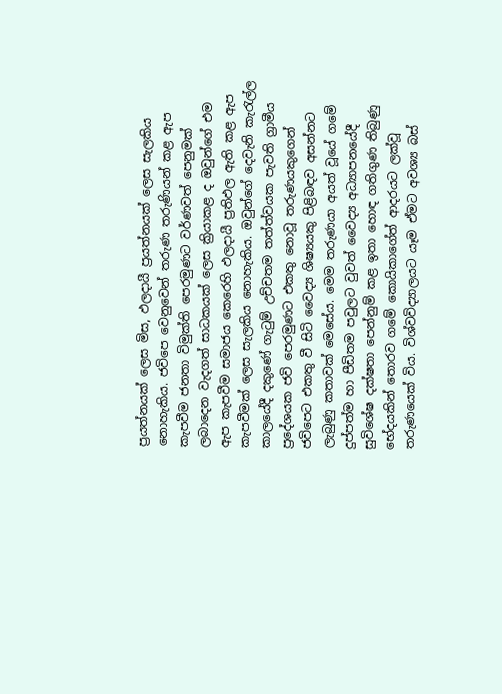ප්‍රයත්නයක් ලෙස මිස, ඵලදායී ප්‍රයත්නයක් ලෙස සැලකිය නොහැකිය. ජවිපෙ වෙනුවෙන් තරුණ තරුණියන් කළ ඇප කැපවීම ජනතා විමුක්ති පෙරමුණට වර්ණවත් පෙනුමක් ලබාදෙන වැදගත් සාධකයක් ලෙස ක්‍රියාකළ ද ඔවුන්ගේ එම ඇප කැපවීම සමාජය කෙරෙහි ඵලදායී ප්‍රතිඵල ඇති කළ ඇප කැපවීමක් ලෙස සැලකිය නොහැකිය. ඔවුන්ගේ දෙවැනි කැරැල්ල කාලයේදී දකුණේ ගැටුම් උච්චතම තත්ත්වයක පැවති ග්‍රාමීය ප්‍රදේශයක ජවි පෙරමුණට එකතු නොවූ තරුණයකුගෙන් ජවිපෙට එකතු වී සිටි වෛද්‍ය ශිෂ්‍යයකු පිළිබඳව අසන්නට ලැබුණු කතාවක් මෙසේය. මෙම තරුණයා අයත් වූයේ ගමේ දුප්පත්ම හා පීඩිතම පවුලට වුවත් වෛද්‍ය අධ්‍යාපනයේදී සුවිශේෂ දක්ෂතා පෙන්නුම් කළ ඉතා හොඳ ගතිගුණ තිබුණු භේදයකින් තොරව ගමේ කොයිකාගේත් ආදරයට ලක්වූ තරුණයෙක් විය. විශ්වවිද්‍යාලයට යෑම ඒමට අවශ්‍ය බස්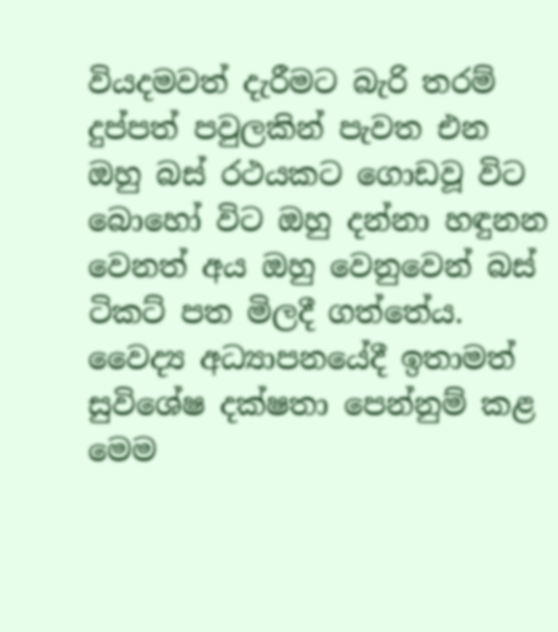වියදමවත් දැරීමට බැරි තරම් දුප්පත් පවුලකින් පැවත එන ඔහු බස් රථයකට ගොඩවූ විට බොහෝ විට ඔහු දන්නා හඳුනන වෙනත් අය ඔහු වෙනුවෙන් බස් ටිකට් පත මිලදී ගත්තේය. වෛද්‍ය අධ්‍යාපනයේදී ඉතාමත් සුවිශේෂ දක්ෂතා පෙන්නුම් කළ මෙම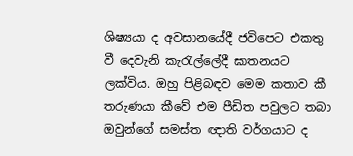ශිෂ්‍යයා ද අවසානයේදී ජවිපෙට එකතු වී දෙවැනි කැරැල්ලේදී ඝාතනයට ලක්විය. ඔහු පිළිබඳව මෙම කතාව කී තරුණයා කීවේ එම පීඩිත පවුලට තබා ඔවුන්ගේ සමස්ත ඥාති වර්ගයාට ද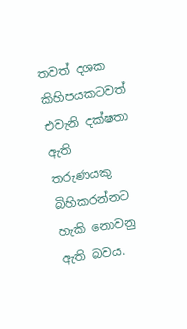තවත් දශක කිහිපයකටවත් එවැනි දක්ෂතා ඇති තරුණයකු බිහිකරන්නට හැකි නොවනු ඇති බවය.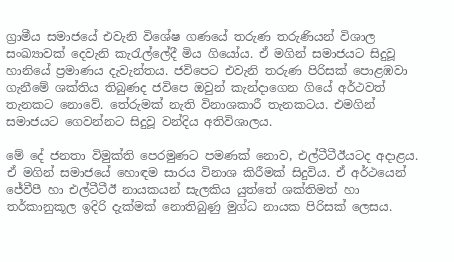ග්‍රාමීය සමාජයේ එවැනි විශේෂ ගණයේ තරුණ තරුණියන් විශාල සංඛ්‍යාවක් දෙවැනි කැරැල්ලේදී මිය ගියෝය. ඒ මගින් සමාජයට සිදුවූ හානියේ ප්‍රමාණය දැවැන්තය. ජවිපෙට එවැනි තරුණ පිරිසක් පොළඹවා ගැනීමේ ශක්තිය තිබුණද ජවිපෙ ඔවුන් කැන්දාගෙන ගියේ අර්ථවත් තැනකට නොවේ. තේරුමක් නැති විනාශකාරී තැනකටය. එමගින් සමාජයට ගෙවන්නට සිදුවූ වන්දිය අතිවිශාලය.

මේ දේ ජනතා විමුක්ති පෙරමුණට පමණක් නොව, එල්ටීටීඊයටද අදාළය. ඒ මගින් සමාජයේ හොඳම සාරය විනාශ කිරීමක් සිදුවිය. ඒ අර්ථයෙන් ජේවීපී හා එල්ටීටීඊ නායකයන් සැලකිය යුත්තේ ශක්තිමත් හා තර්කානුකූල ඉදිරි දැක්මක් නොතිබුණු මුග්ධ නායක පිරිසක් ලෙසය.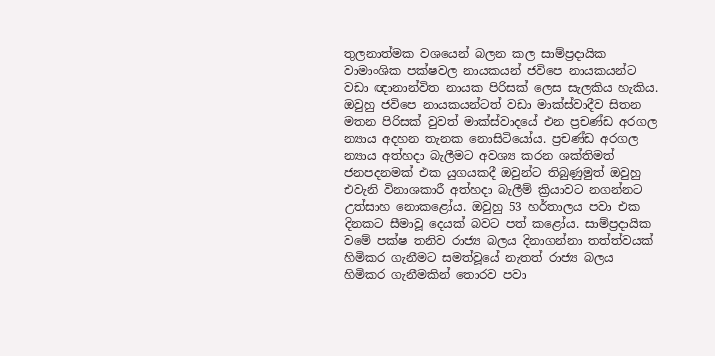තුලනාත්මක වශයෙන් බලන කල සාම්ප්‍රදායික වාමාංශික පක්ෂවල නායකයන් ජවිපෙ නායකයන්ට වඩා ඥානාන්විත නායක පිරිසක් ලෙස සැලකිය හැකිය. ඔවුහු ජවිපෙ නායකයන්ටත් වඩා මාක්ස්වාදීව සිතන මතන පිරිසක් වුවත් මාක්ස්වාදයේ එන ප්‍රචණ්ඩ අරගල න්‍යාය අදහන තැනක නොසිටියෝය. ප්‍රචණ්ඩ අරගල න්‍යාය අත්හදා බැලීමට අවශ්‍ය කරන ශක්තිමත් ජනපදනමක් එක යුගයකදී ඔවුන්ට තිබුණුමුත් ඔවුහු එවැනි විනාශකාරී අත්හදා බැලීම් ක්‍රියාවට නගන්නට උත්සාහ නොකළෝය. ඔවුහු 53 හර්තාලය පවා එක දිනකට සීමාවූ දෙයක් බවට පත් කළෝය. සාම්ප්‍රදායික වමේ පක්ෂ තනිව රාජ්‍ය බලය දිනාගන්නා තත්ත්වයක් හිමිකර ගැනීමට සමත්වූයේ නැතත් රාජ්‍ය බලය හිමිකර ගැනීමකින් තොරව පවා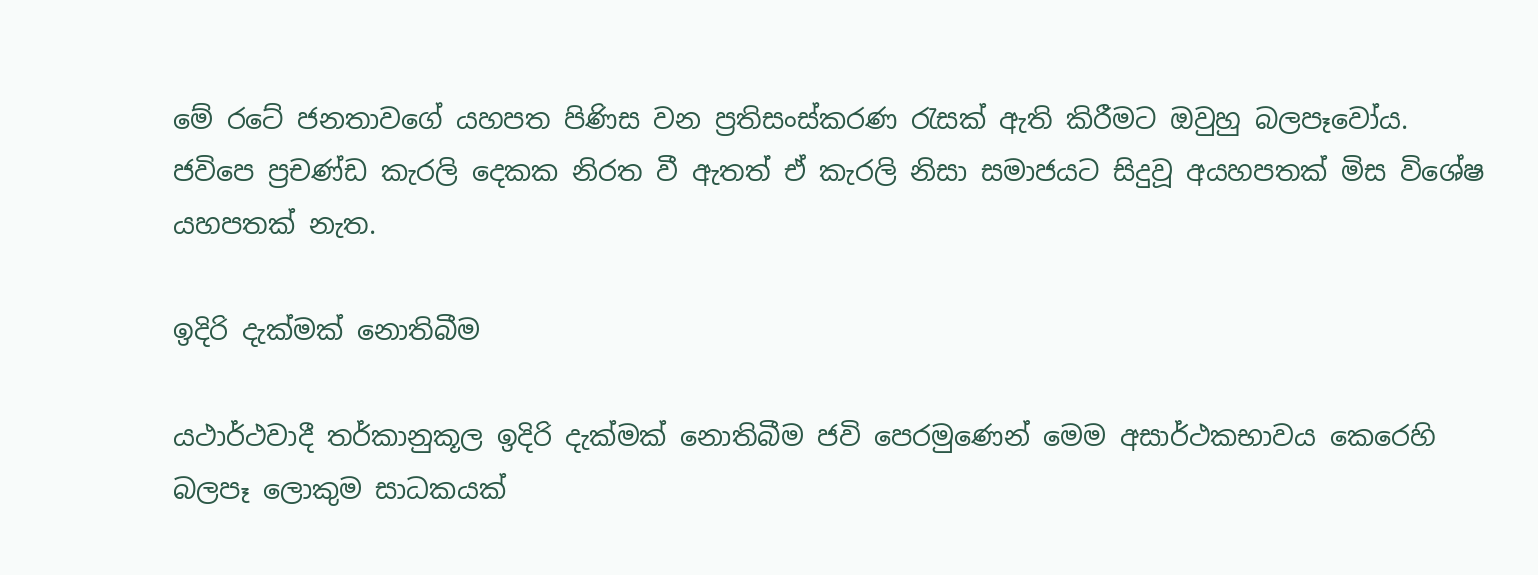මේ රටේ ජනතාවගේ යහපත පිණිස වන ප්‍රතිසංස්කරණ රැසක් ඇති කිරීමට ඔවුහු බලපෑවෝය. ජවිපෙ ප්‍රචණ්ඩ කැරලි දෙකක නිරත වී ඇතත් ඒ කැරලි නිසා සමාජයට සිදුවූ අයහපතක් මිස විශේෂ යහපතක් නැත.

ඉදිරි දැක්මක් නොතිබීම

යථාර්ථවාදී තර්කානුකූල ඉදිරි දැක්මක් නොතිබීම ජවි පෙරමුණෙන් මෙම අසාර්ථකභාවය කෙරෙහි බලපෑ ලොකුම සාධකයක්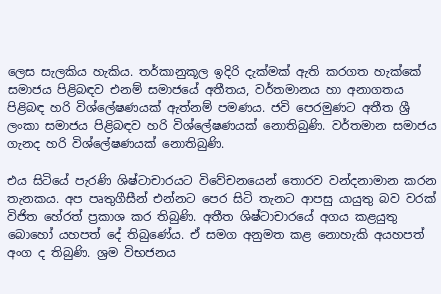ලෙස සැලකිය හැකිය. තර්කානුකූල ඉදිරි දැක්මක් ඇති කරගත හැක්කේ සමාජය පිළිබඳව එනම් සමාජයේ අතීතය, වර්තමානය හා අනාගතය පිළිබඳ හරි විශ්ලේෂණයක් ඇත්නම් පමණය. ජවි පෙරමුණට අතීත ශ්‍රී ලංකා සමාජය පිළිබඳව හරි විශ්ලේෂණයක් නොතිබුණි. වර්තමාන සමාජය ගැනද හරි විශ්ලේෂණයක් නොතිබුණි.

එය සිටියේ පැරණි ශිෂ්ටාචාරයට විවේචනයෙන් තොරව වන්දනාමාන කරන තැනකය. අප පෘතුගීසීන් එන්නට පෙර සිටි තැනට ආපසු යායුතු බව වරක් විජිත හේරත් ප්‍රකාශ කර තිබුණි. අතීත ශිෂ්ටාචාරයේ අගය කළයුතු බොහෝ යහපත් දේ තිබුණේය. ඒ සමග අනුමත කළ නොහැකි අයහපත් අංග ද තිබුණි. ශ්‍රම විභජනය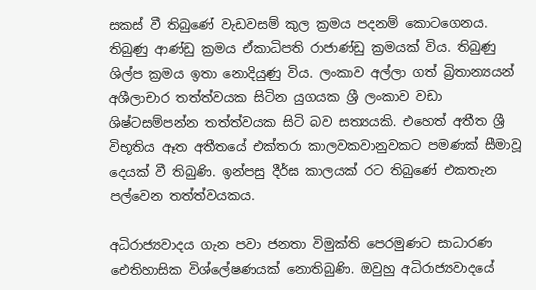සකස් වී තිබුණේ වැඩවසම් කුල ක්‍රමය පදනම් කොටගෙනය. තිබුණු ආණ්ඩු ක්‍රමය ඒකාධිපති රාජාණ්ඩු ක්‍රමයක් විය. තිබුණු ශිල්ප ක්‍රමය ඉතා නොදියුණු විය. ලංකාව අල්ලා ගත් බ්‍රිතාන්‍යයන් අශීලාචාර තත්ත්වයක සිටින යුගයක ශ්‍රී ලංකාව වඩා ශිෂ්ටසම්පන්න තත්ත්වයක සිටි බව සත්‍යයකි. එහෙත් අතීත ශ්‍රී විභූතිය ඈත අතීතයේ එක්තරා කාලවකවානුවකට පමණක් සීමාවූ දෙයක් වී තිබුණි. ඉන්පසු දීර්ඝ කාලයක් රට තිබුණේ එකතැන පල්වෙන තත්ත්වයකය.

අධිරාජ්‍යවාදය ගැන පවා ජනතා විමුක්ති පෙරමුණට සාධාරණ ඓතිහාසික විශ්ලේෂණයක් නොතිබුණි. ඔවුහු අධිරාජ්‍යවාදයේ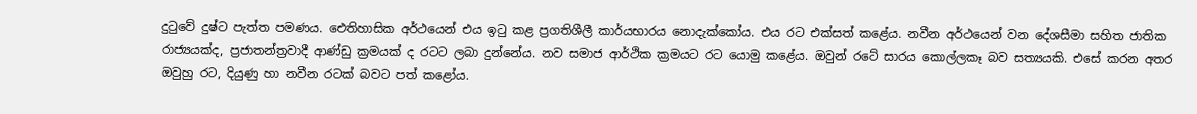දුටුවේ දුෂ්ට පැත්ත පමණය. ඓතිහාසික අර්ථයෙන් එය ඉටු කළ ප්‍රගතිශීලී කාර්යභාරය නොදැක්කෝය. එය රට එක්සත් කළේය. නවීන අර්ථයෙන් වන දේශසීමා සහිත ජාතික රාජ්‍යයක්ද, ප්‍රජාතන්ත්‍රවාදී ආණ්ඩු ක්‍රමයක් ද රටට ලබා දුන්නේය. නව සමාජ ආර්ථික ක්‍රමයට රට යොමු කළේය. ඔවුන් රටේ සාරය කොල්ලකෑ බව සත්‍යයකි. එසේ කරන අතර ඔවුහු රට, දියුණු හා නවීන රටක් බවට පත් කළෝය.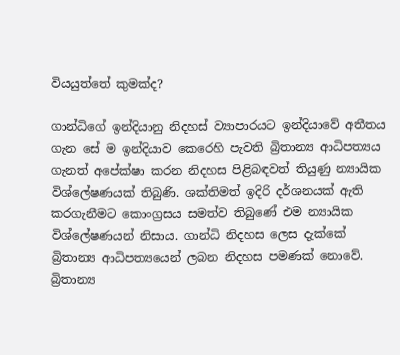වියයුත්තේ කුමක්ද?

ගාන්ධිගේ ඉන්දියානු නිදහස් ව්‍යාපාරයට ඉන්දියාවේ අතීතය ගැන සේ ම ඉන්දියාව කෙරෙහි පැවති බ්‍රිතාන්‍ය ආධිපත්‍යය ගැනත් අපේක්ෂා කරන නිදහස පිළිබඳවත් තියුණු න්‍යායික විශ්ලේෂණයක් තිබුණි. ශක්තිමත් ඉදිරි දර්ශනයක් ඇති කරගැනීමට කොංග්‍රසය සමත්ව තිබුණේ එම න්‍යායික විශ්ලේෂණයන් නිසාය. ගාන්ධි නිදහස ලෙස දැක්කේ බ්‍රිතාන්‍ය ආධිපත්‍යයෙන් ලබන නිදහස පමණක් නොවේ. බ්‍රිතාන්‍ය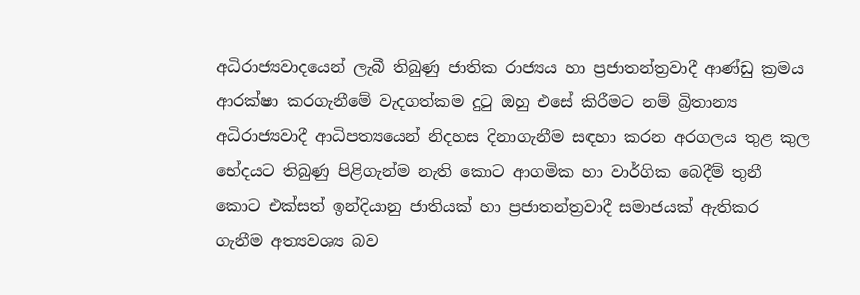අධිරාජ්‍යවාදයෙන් ලැබී තිබුණු ජාතික රාජ්‍යය හා ප්‍රජාතන්ත්‍රවාදී ආණ්ඩු ක්‍රමය ආරක්ෂා කරගැනීමේ වැදගත්කම දුටු ඔහු එසේ කිරීමට නම් බ්‍රිතාන්‍ය අධිරාජ්‍යවාදී ආධිපත්‍යයෙන් නිදහස දිනාගැනීම සඳහා කරන අරගලය තුළ කුල භේදයට තිබුණු පිළිගැන්ම නැති කොට ආගමික හා වාර්ගික බෙදීම් තුනී කොට එක්සත් ඉන්දියානු ජාතියක් හා ප්‍රජාතන්ත්‍රවාදී සමාජයක් ඇතිකර ගැනීම අත්‍යවශ්‍ය බව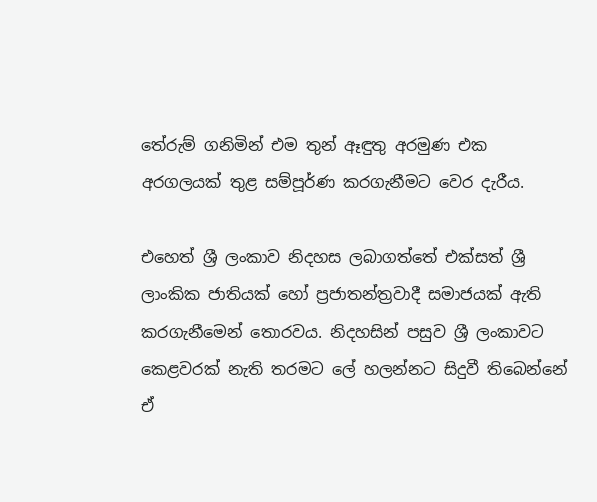තේරුම් ගනිමින් එම තුන් ඈඳුතු අරමුණ එක අරගලයක් තුළ සම්පූර්ණ කරගැනීමට වෙර දැරීය.

එහෙත් ශ්‍රී ලංකාව නිදහස ලබාගත්තේ එක්සත් ශ්‍රී ලාංකික ජාතියක් හෝ ප්‍රජාතන්ත්‍රවාදී සමාජයක් ඇති කරගැනීමෙන් තොරවය. නිදහසින් පසුව ශ්‍රී ලංකාවට කෙළවරක් නැති තරමට ලේ හලන්නට සිදුවී තිබෙන්නේ ඒ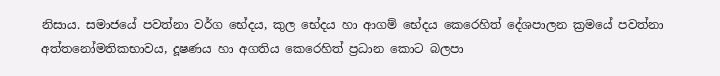නිසාය. සමාජයේ පවත්නා වර්ග භේදය, කුල භේදය හා ආගම් භේදය කෙරෙහිත් දේශපාලන ක්‍රමයේ පවත්නා අත්තනෝමතිකභාවය, දූෂණය හා අගතිය කෙරෙහිත් ප්‍රධාන කොට බලපා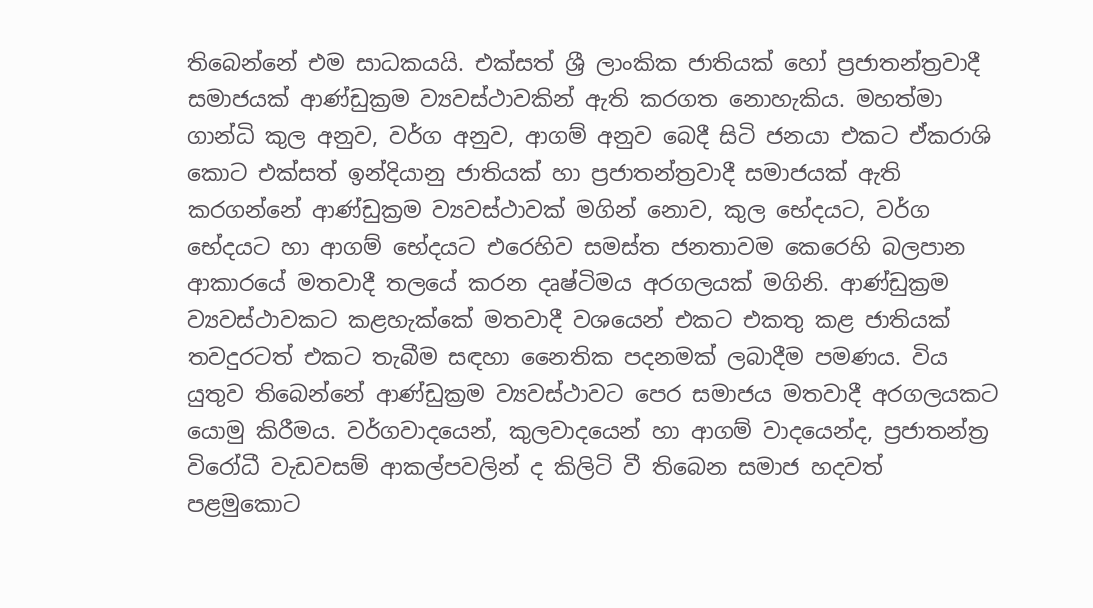තිබෙන්නේ එම සාධකයයි. එක්සත් ශ්‍රී ලාංකික ජාතියක් හෝ ප්‍රජාතන්ත්‍රවාදී සමාජයක් ආණ්ඩුක්‍රම ව්‍යවස්ථාවකින් ඇති කරගත නොහැකිය. මහත්මා ගාන්ධි කුල අනුව, වර්ග අනුව, ආගම් අනුව බෙදී සිටි ජනයා එකට ඒකරාශි කොට එක්සත් ඉන්දියානු ජාතියක් හා ප්‍රජාතන්ත්‍රවාදී සමාජයක් ඇති කරගන්නේ ආණ්ඩුක්‍රම ව්‍යවස්ථාවක් මගින් නොව, කුල භේදයට, වර්ග භේදයට හා ආගම් භේදයට එරෙහිව සමස්ත ජනතාවම කෙරෙහි බලපාන ආකාරයේ මතවාදී තලයේ කරන දෘෂ්ටිමය අරගලයක් මගිනි. ආණ්ඩුක්‍රම ව්‍යවස්ථාවකට කළහැක්කේ මතවාදී වශයෙන් එකට එකතු කළ ජාතියක් තවදුරටත් එකට තැබීම සඳහා නෛතික පදනමක් ලබාදීම පමණය. විය යුතුව තිබෙන්නේ ආණ්ඩුක්‍රම ව්‍යවස්ථාවට පෙර සමාජය මතවාදී අරගලයකට යොමු කිරීමය. වර්ගවාදයෙන්, කුලවාදයෙන් හා ආගම් වාදයෙන්ද, ප්‍රජාතන්ත්‍ර විරෝධී වැඩවසම් ආකල්පවලින් ද කිලිටි වී තිබෙන සමාජ හදවත් පළමුකොට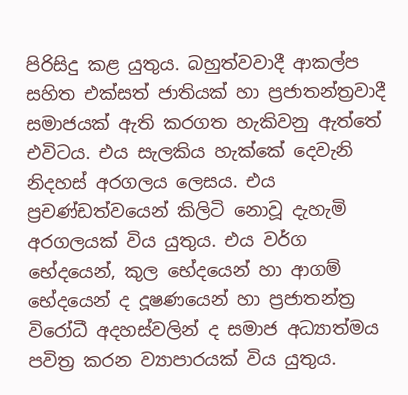පිරිසිදු කළ යුතුය. බහුත්වවාදී ආකල්ප සහිත එක්සත් ජාතියක් හා ප්‍රජාතන්ත්‍රවාදී සමාජයක් ඇති කරගත හැකිවනු ඇත්තේ එවිටය. එය සැලකිය හැක්කේ දෙවැනි නිදහස් අරගලය ලෙසය. එය ප්‍රචණ්ඩත්වයෙන් කිලිටි නොවූ දැහැමි අරගලයක් විය යුතුය. එය වර්ග භේදයෙන්, කුල භේදයෙන් හා ආගම් භේදයෙන් ද දූෂණයෙන් හා ප්‍රජාතන්ත්‍ර විරෝධී අදහස්වලින් ද සමාජ අධ්‍යාත්මය පවිත්‍ර කරන ව්‍යාපාරයක් විය යුතුය.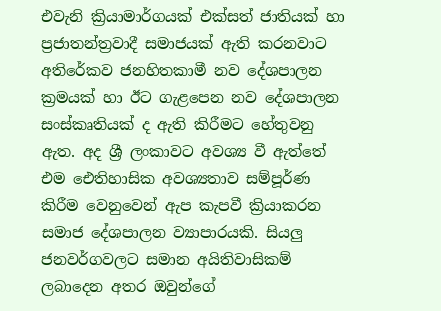එවැනි ක්‍රියාමාර්ගයක් එක්සත් ජාතියක් හා ප්‍රජාතන්ත්‍රවාදී සමාජයක් ඇති කරනවාට අතිරේකව ජනහිතකාමී නව දේශපාලන ක්‍රමයක් හා ඊට ගැළපෙන නව දේශපාලන සංස්කෘතියක් ද ඇති කිරීමට හේතුවනු ඇත. අද ශ්‍රී ලංකාවට අවශ්‍ය වී ඇත්තේ එම ඓතිහාසික අවශ්‍යතාව සම්පූර්ණ කිරීම වෙනුවෙන් ඇප කැපවී ක්‍රියාකරන සමාජ දේශපාලන ව්‍යාපාරයකි. සියලු ජනවර්ගවලට සමාන අයිතිවාසිකම් ලබාදෙන අතර ඔවුන්ගේ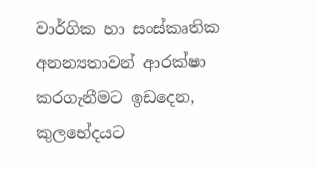වාර්ගික හා සංස්කෘතික අනන්‍යතාවන් ආරක්ෂා කරගැනීමට ඉඩදෙන, කුලභේදයට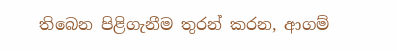තිබෙන පිළිගැනීම තුරන් කරන, ආගම්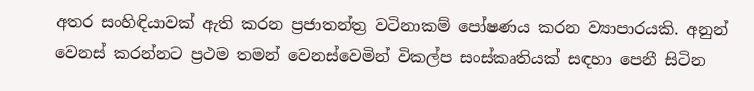අතර සංහිඳියාවක් ඇති කරන ප්‍රජාතන්ත්‍ර වටිනාකම් පෝෂණය කරන ව්‍යාපාරයකි. අනුන් වෙනස් කරන්නට ප්‍රථම තමන් වෙනස්වෙමින් විකල්ප සංස්කෘතියක් සඳහා පෙනී සිටින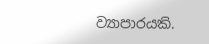ව්‍යාපාරයකි.